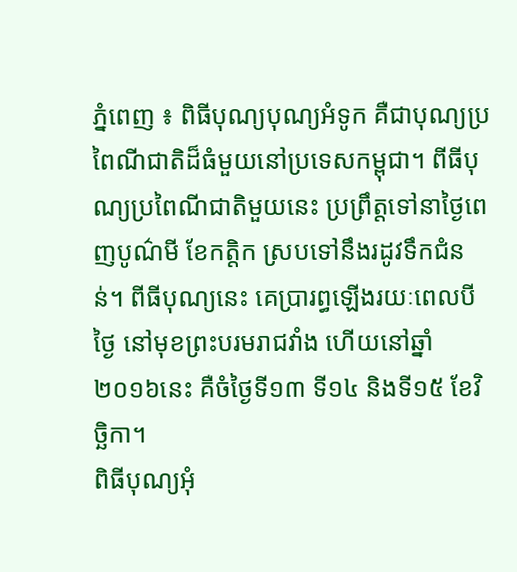ភ្នំពេញ ៖ ពិធីបុណ្យបុណ្យអំទូក គឺជាបុណ្យប្រពៃណីជាតិដ៏ធំមួយនៅប្រទេសកម្ពុជា។ ពីធីបុណ្យប្រពៃណីជាតិមួយនេះ ប្រព្រឹត្តទៅនាថ្ងៃពេញបូណ៌មី ខែកត្តិក ស្របទៅនឹងរដូវទឹកជំនន់។ ពីធីបុណ្យនេះ គេប្រារព្ធឡើងរយៈពេលបីថ្ងៃ នៅមុខព្រះបរមរាជវាំង ហើយនៅឆ្នាំ ២០១៦នេះ គឺចំថ្ងៃទី១៣ ទី១៤ និងទី១៥ ខែវិច្ឆិកា។
ពិធីបុណ្យអុំ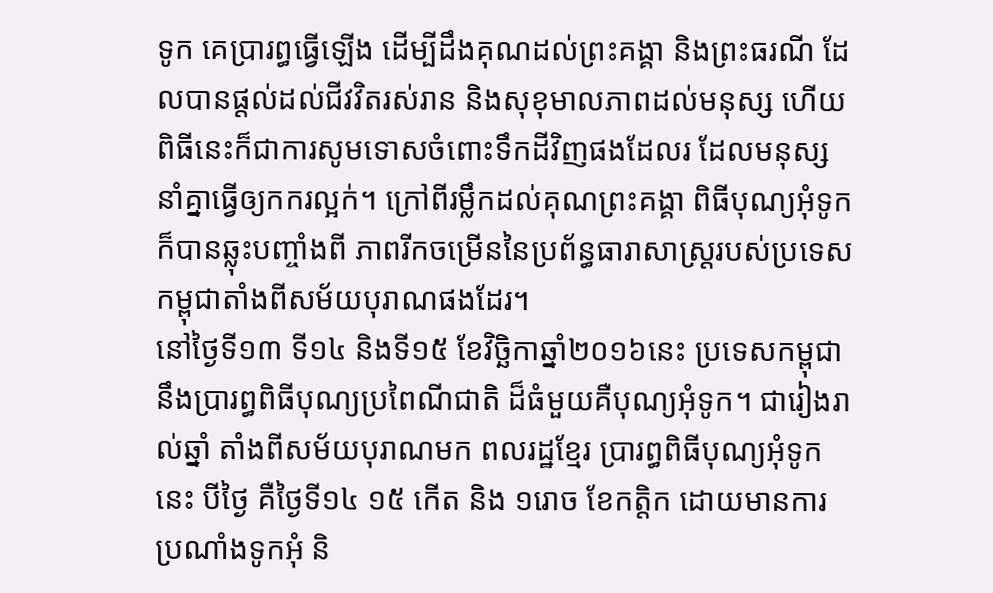ទូក គេប្រារព្ធធ្វើឡើង ដើម្បីដឹងគុណដល់ព្រះគង្គា និងព្រះធរណី ដែលបានផ្តល់ដល់ជីវវិតរស់រាន និងសុខុមាលភាពដល់មនុស្ស ហើយពិធីនេះក៏ជាការសូមទោសចំពោះទឹកដីវិញផងដែលរ ដែលមនុស្សនាំគ្នាធ្វើឲ្យកករល្អក់។ ក្រៅពីរម្លឹកដល់គុណព្រះគង្គា ពិធីបុណ្យអុំទូក ក៏បានឆ្លុះបញ្ចាំងពី ភាពរីកចម្រើននៃប្រព័ន្ធធារាសាស្ត្ររបស់ប្រទេសកម្ពុជាតាំងពីសម័យបុរាណផងដែរ។
នៅថ្ងៃទី១៣ ទី១៤ និងទី១៥ ខែវិច្ឆិកាឆ្នាំ២០១៦នេះ ប្រទេសកម្ពុជា នឹងប្រារព្ធពិធីបុណ្យប្រពៃណីជាតិ ដ៏ធំមួយគឺបុណ្យអុំទូក។ ជារៀងរាល់ឆ្នាំ តាំងពីសម័យបុរាណមក ពលរដ្ឋខ្មែរ ប្រារព្ធពិធីបុណ្យអុំទូកនេះ បីថ្ងៃ គឺថ្ងៃទី១៤ ១៥ កើត និង ១រោច ខែកត្តិក ដោយមានការប្រណាំងទូកអុំ និ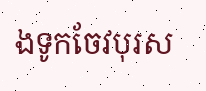ងទូកចែវបុរស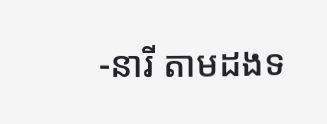-នារី តាមដងទ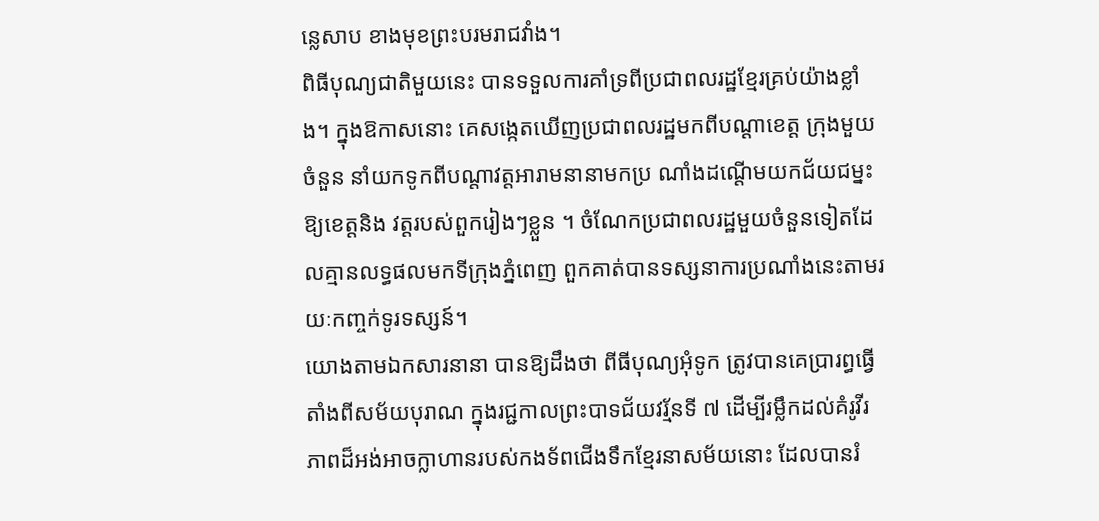ន្លេសាប ខាងមុខព្រះបរមរាជវាំង។
ពិធីបុណ្យជាតិមួយនេះ បានទទួលការគាំទ្រពីប្រជាពលរដ្ឋខ្មែរគ្រប់យ៉ាងខ្លាំង។ ក្នុងឱកាសនោះ គេសង្កេតឃើញប្រជាពលរដ្ឋមកពីបណ្ដាខេត្ត ក្រុងមួយចំនួន នាំយកទូកពីបណ្តាវត្តអារាមនានាមកប្រ ណាំងដណ្ដើមយកជ័យជម្នះ ឱ្យខេត្តនិង វត្តរបស់ពួករៀងៗខ្លួន ។ ចំណែកប្រជាពលរដ្ឋមួយចំនួនទៀតដែលគ្មានលទ្ធផលមកទីក្រុងភ្នំពេញ ពួកគាត់បានទស្សនាការប្រណាំងនេះតាមរយៈកញ្ចក់ទូរទស្សន៍។
យោងតាមឯកសារនានា បានឱ្យដឹងថា ពីធីបុណ្យអុំទូក ត្រូវបានគេប្រារព្ធធ្វើតាំងពីសម័យបុរាណ ក្នុងរជ្ជកាលព្រះបាទជ័យវរ្ម័នទី ៧ ដើម្បីរម្លឹកដល់គំរូវីរភាពដ៏អង់អាចក្លាហានរបស់កងទ័ពជើងទឹកខ្មែរនាសម័យនោះ ដែលបានរំ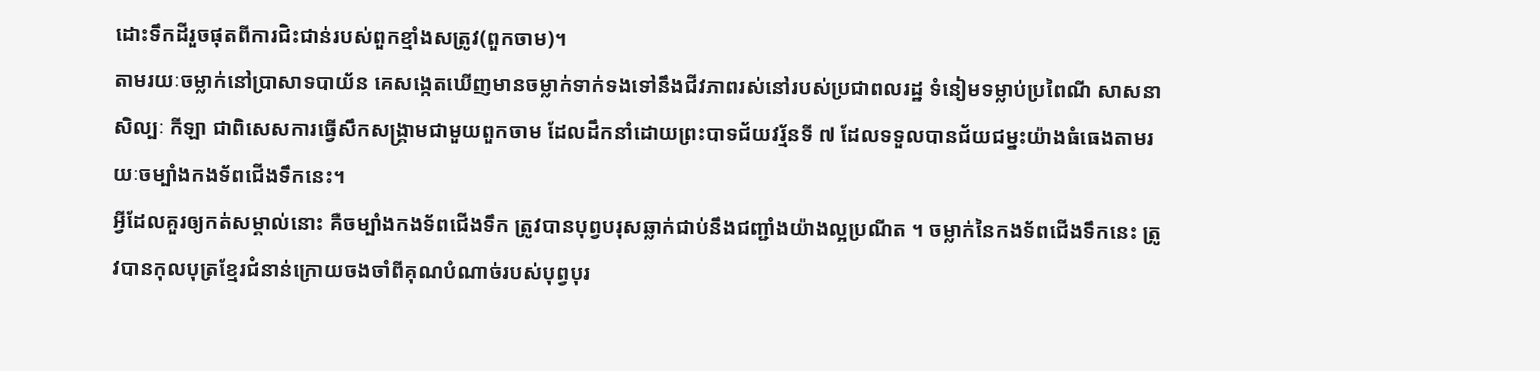ដោះទឹកដីរួចផុតពីការជិះជាន់របស់ពួកខ្មាំងសត្រូវ(ពួកចាម)។
តាមរយៈចម្លាក់នៅប្រាសាទបាយ័ន គេសង្កេតឃើញមានចម្លាក់ទាក់ទងទៅនឹងជីវភាពរស់នៅរបស់ប្រជាពលរដ្ឋ ទំនៀមទម្លាប់ប្រពៃណី សាសនា សិល្បៈ កីឡា ជាពិសេសការធ្វើសឹកសង្គ្រាមជាមួយពួកចាម ដែលដឹកនាំដោយព្រះបាទជ័យវរ្ម័នទី ៧ ដែលទទួលបានជ័យជម្នះយ៉ាងធំធេងតាមរយៈចម្បាំងកងទ័ពជើងទឹកនេះ។
អ្វីដែលគួរឲ្យកត់សម្គាល់នោះ គឺចម្បាំងកងទ័ពជើងទឹក ត្រូវបានបុព្វបរុសឆ្លាក់ជាប់នឹងជញ្ជាំងយ៉ាងល្អប្រណីត ។ ចម្លាក់នៃកងទ័ពជើងទឹកនេះ ត្រូវបានកុលបុត្រខ្មែរជំនាន់ក្រោយចងចាំពីគុណបំណាច់របស់បុព្វបុរ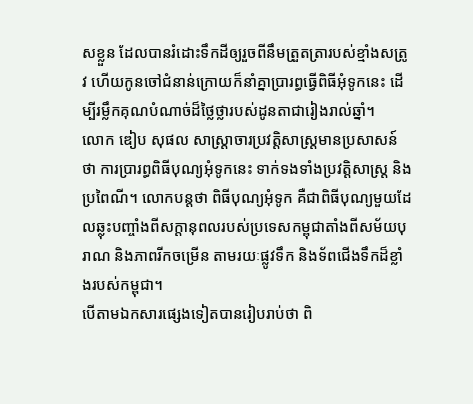សខ្លួន ដែលបានរំដោះទឹកដីឲ្យរួចពីនឹមត្រួតត្រារបស់ខ្មាំងសត្រូវ ហើយកូនចៅជំនាន់ក្រោយក៏នាំគ្នាប្រារព្ធធ្វើពិធីអុំទូកនេះ ដើម្បីរម្លឹកគុណបំណាច់ដ៏ថ្លៃថ្លារបស់ដូនតាជារៀងរាល់ឆ្នាំ។
លោក ឌៀប សុផល សាស្ត្រាចារប្រវត្តិសាស្ត្រមានប្រសាសន៍ថា ការប្រារព្ធពិធីបុណ្យអុំទូកនេះ ទាក់ទងទាំងប្រវត្តិសាស្ត្រ និងប្រពៃណី។ លោកបន្តថា ពិធីបុណ្យអុំទូក គឺជាពិធីបុណ្យមួយដែលឆ្លុះបញ្ចាំងពីសក្តានុពលរបស់ប្រទេសកម្ពុជាតាំងពីសម័យបុរាណ និងភាពរីកចម្រើន តាមរយៈផ្លូវទឹក និងទ័ពជើងទឹកដ៏ខ្លាំងរបស់កម្ពុជា។
បើតាមឯកសារផ្សេងទៀតបានរៀបរាប់ថា ពិ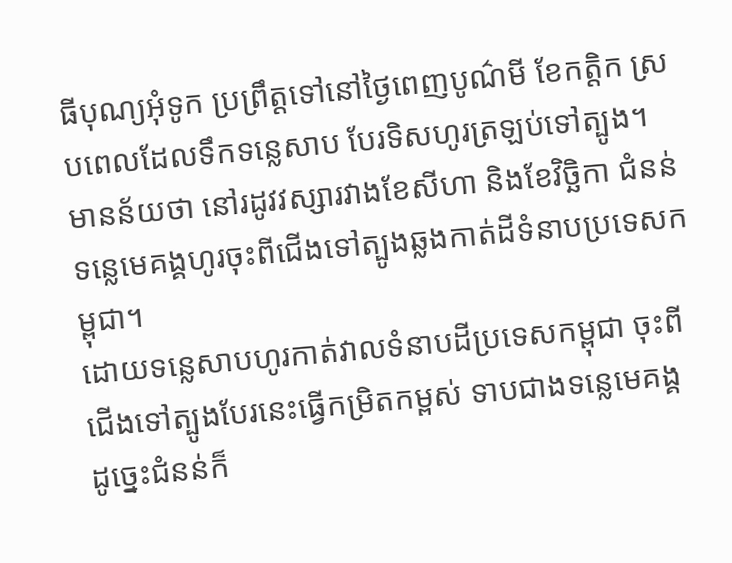ធីបុណ្យអុំទូក ប្រព្រឹត្តទៅនៅថ្ងៃពេញបូណ៌មី ខែកត្តិក ស្របពេលដែលទឹកទន្លេសាប បែរទិសហូរត្រឡប់ទៅត្បូង។ មានន័យថា នៅរដូវវស្សារវាងខែសីហា និងខែវិច្ឆិកា ជំនន់ទន្លេមេគង្គហូរចុះពីជើងទៅត្បូងឆ្លងកាត់ដីទំនាបប្រទេសកម្ពុជា។
ដោយទន្លេសាបហូរកាត់វាលទំនាបដីប្រទេសកម្ពុជា ចុះពីជើងទៅត្បូងបែរនេះធ្វើកម្រិតកម្ពស់ ទាបជាងទន្លេមេគង្គ ដូច្នេះជំនន់ក៏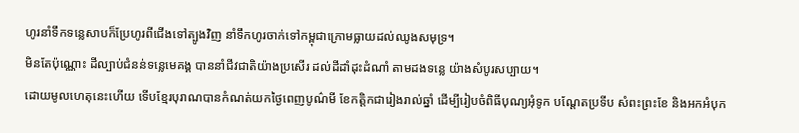ហូរនាំទឹកទន្លេសាបក៏ប្រែហូរពីជើងទៅត្បូងវិញ នាំទឹកហូរចាក់ទៅកម្ពុជាក្រោមធ្លាយដល់ឈូងសមុទ្រ។
មិនតែប៉ុណ្ណោះ ដីល្បាប់ជំនន់ទន្លេមេគង្គ បាននាំជីវជាតិយ៉ាងប្រសើរ ដល់ដីដាំដុះដំណាំ តាមដងទន្លេ យ៉ាងសំបូរសប្បាយ។
ដោយមូលហេតុនេះហើយ ទើបខ្មែរបុរាណបានកំណត់យកថ្ងៃពេញបូណ៌មី ខែកត្តិកជារៀងរាល់ឆ្នាំ ដើម្បីរៀបចំពិធីបុណ្យអុំទូក បណ្ដែតប្រទីប សំពះព្រះខែ និងអកអំបុក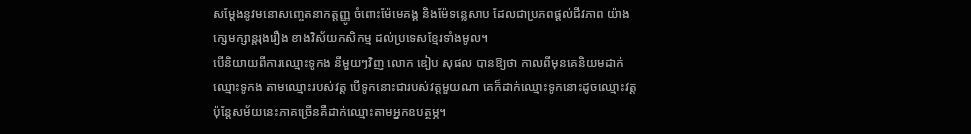សម្ដែងនូវមនោសញ្ចេតនាកត្តញ្ញូ ចំពោះម៉ែមេគង្គ និងម៉ែទន្លេសាប ដែលជាប្រភពផ្ដល់ជីវភាព យ៉ាងក្សេមក្សាន្តរុងរឿង ខាងវិស័យកសិកម្ម ដល់ប្រទេសខ្មែរទាំងមូល។
បើនិយាយពីការឈ្មោះទូកង នីមួយៗវិញ លោក ឌៀប សុផល បានឱ្យថា កាលពីមុនគេនិយមដាក់ឈ្មោះទូកង តាមឈ្មោះរបស់វត្ត បើទូកនោះជារបស់វត្តមួយណា គេក៏ដាក់ឈ្មោះទូកនោះដូចឈ្មោះវត្ត ប៉ុន្តែសម័យនេះភាគច្រើនគឺដាក់ឈ្មោះតាមអ្នកឧបត្ថម្ភ។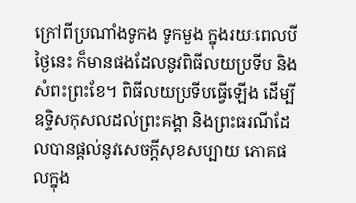ក្រៅពីប្រណាំងទូកង ទូកមួង ក្នុងរយៈពេលបីថ្ងៃនេះ ក៏មានផងដែលនូវពិធីលយប្រទីប និងសំពះព្រះខែ។ ពិធីលយប្រទីបធ្វើឡើង ដើម្បីឧទ្ទិសកុសលដល់ព្រះគង្គា និងព្រះធរណីដែលបានផ្ដល់នូវសេចក្ដីសុខសប្បាយ ភោគផលក្នុង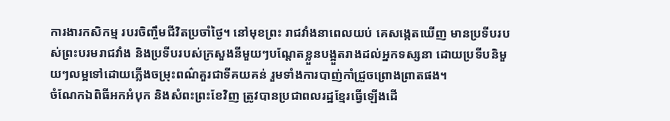ការងារកសិកម្ម របរចិញ្ចឹមជីវិតប្រចាំថ្ងៃ។ នៅមុខព្រះ រាជវាំងនាពេលយប់ គេសង្កេតឃើញ មានប្រទីបរបស់ព្រះបរមរាជវាំង និងប្រទីបរបស់ក្រសួងនីមួយៗបណ្ដែតខ្លួនបង្អួតរាងដល់អ្នកទស្សនា ដោយប្រទីបនិមួយៗលម្អទៅដោយភ្លើងចម្រុះពណ៌គួរជាទីគយគន់ រួមទាំងការបាញ់កាំជ្រួចព្រោងព្រាតផង។
ចំណែកឯពិធីអកអំបុក និងសំពះព្រះខែវិញ ត្រូវបានប្រជាពលរដ្ឋខ្មែរធ្វើឡើងដើ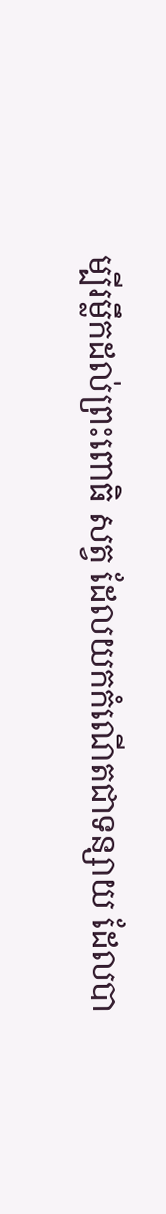ម្បីរម្លឹកដល់ព្រះពោធិ សត្វ ដែលយកកំណើតជាទន្សាយ ដែលបា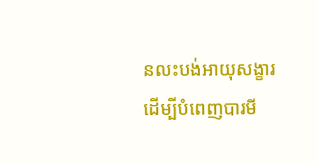នលះបង់អាយុសង្ខារដើម្បីបំពេញបារមី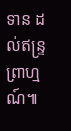ទាន ដល់ឥន្ទ្រព្រាហ្មណ៍៕